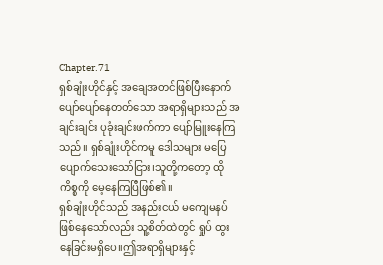Chapter.71
ရှစ်ချုံးဟိုင်နှင့် အချေအတင်ဖြစ်ပြီးနောက် ပျော်ပျော်နေတတ်သော အရာရှိများသည် အချင်းချင်း ပုခုံးချင်းဖက်ကာ ပျော်မြူးနေကြသည်။ ရှစ်ချုံးဟိုင်ကမူ ဒေါသများ မပြေပျောက်သေးသော်ငြား၊သူတို့ကတော့ ထိုကိစ္စကို မေ့နေကြပြီဖြစ်၏။
ရှစ်ချုံးဟိုင်သည် အနည်းငယ် မကျေမနပ်ဖြစ်နေသော်လည်း သူ့စိတ်ထဲတွင် ရှုပ် ထွးနေခြင်းမရှိပေ။ဤအရာရှိများနှင့်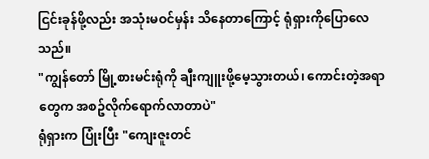ငြင်းခုန်ဖို့လည်း အသုံးမဝင်မှန်း သိနေတာကြောင့် ရုံရှားကိုပြောလေသည်။
"ကျွန်တော် မြို့စားမင်းရုံကို ချီးကျူးဖို့မေ့သွားတယ်၊ ကောင်းတဲ့အရာတွေက အစဥ်လိုက်ရောက်လာတာပဲ"
ရုံရှားက ပြုံးပြီး "ကျေးဇူးတင်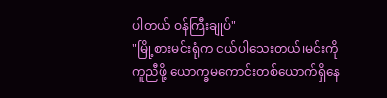ပါတယ် ဝန်ကြီးချုပ်"
"မြို့စားမင်းရုံက ငယ်ပါသေးတယ်၊မင်းကိုကူညီဖို့ ယောက္ခမကောင်းတစ်ယောက်ရှိနေ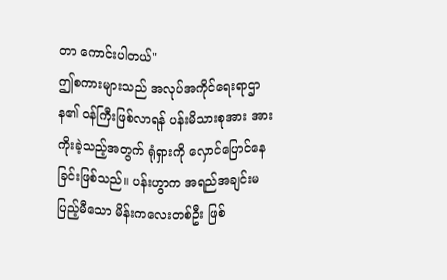တာ ကောင်းပါတယ်"
ဤစကားများသည် အလုပ်အကိုင်ရေးရာဌာန၏ ဝန်ကြီးဖြစ်လာရန် ပန်းမိသားစုအား အားကိုးခဲ့သည့်အတွက် ရုံရှားကို လှောင်ပြောင်နေခြင်းဖြစ်သည်။ ပန်းဟွာက အရည်အချင်းမပြည့်မီသော မိန်းကလေးတစ်ဦး ဖြစ်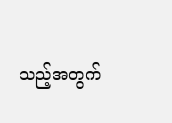သည့်အတွက်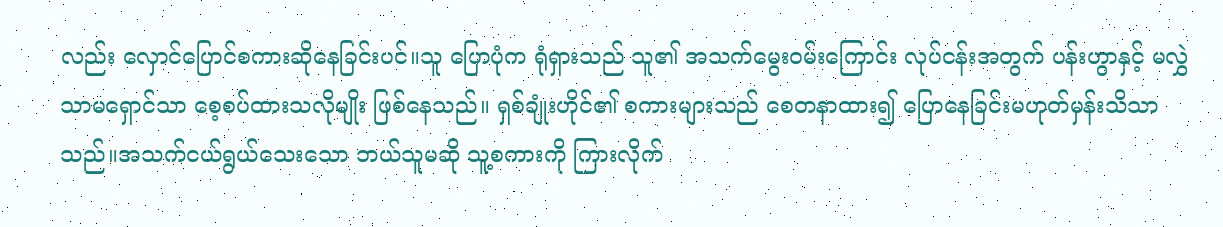လည်း လှောင်ပြောင်စကားဆိုနေခြင်းပင်။သူ ပြောပုံက ရုံရှားသည် သူ၏ အသက်မွေးဝမ်းကြောင်း လုပ်ငန်းအတွက် ပန်းဟွာနှင့် မလွှဲသာမရှောင်သာ စေ့စပ်ထားသလိုမျိုး ဖြစ်နေသည်။ ရှစ်ချုံးဟိုင်၏ စကားများသည် စေတနာထား၍ ပြောနေခြင်းမဟုတ်မှန်းသိသာသည်။အသက်ငယ်ရွယ်သေးသော ဘယ်သူမဆို သူ့စကားကို ကြားလိုက်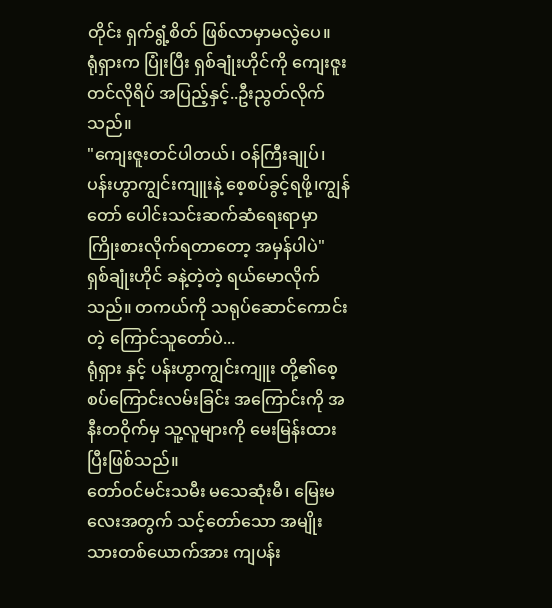တိုင်း ရှက်ရွံ့စိတ် ဖြစ်လာမှာမလွဲပေ။
ရုံရှားက ပြုံးပြီး ရှစ်ချုံးဟိုင်ကို ကျေးဇူးတင်လိုရိပ် အပြည့်နှင့်..ဦးညွတ်လိုက်သည်။
"ကျေးဇူးတင်ပါတယ်၊ ဝန်ကြီးချုပ်၊ ပန်းဟွာကျွင်းကျူးနဲ့ စေ့စပ်ခွင့်ရဖို့၊ကျွန်တော် ပေါင်းသင်းဆက်ဆံရေးရာမှာ ကြိုးစားလိုက်ရတာတော့ အမှန်ပါပဲ"
ရှစ်ချုံးဟိုင် ခနဲ့တဲ့တဲ့ ရယ်မောလိုက်သည်။ တကယ်ကို သရုပ်ဆောင်ကောင်းတဲ့ ကြောင်သူတော်ပဲ...
ရုံရှား နှင့် ပန်းဟွာကျွင်းကျူး တို့၏စေ့စပ်ကြောင်းလမ်းခြင်း အကြောင်းကို အနီးတဝိုက်မှ သူ့လူများကို မေးမြန်းထားပြီးဖြစ်သည်။
တော်ဝင်မင်းသမီး မသေဆုံးမီ၊ မြေးမလေးအတွက် သင့်တော်သော အမျိုးသားတစ်ယောက်အား ကျပန်း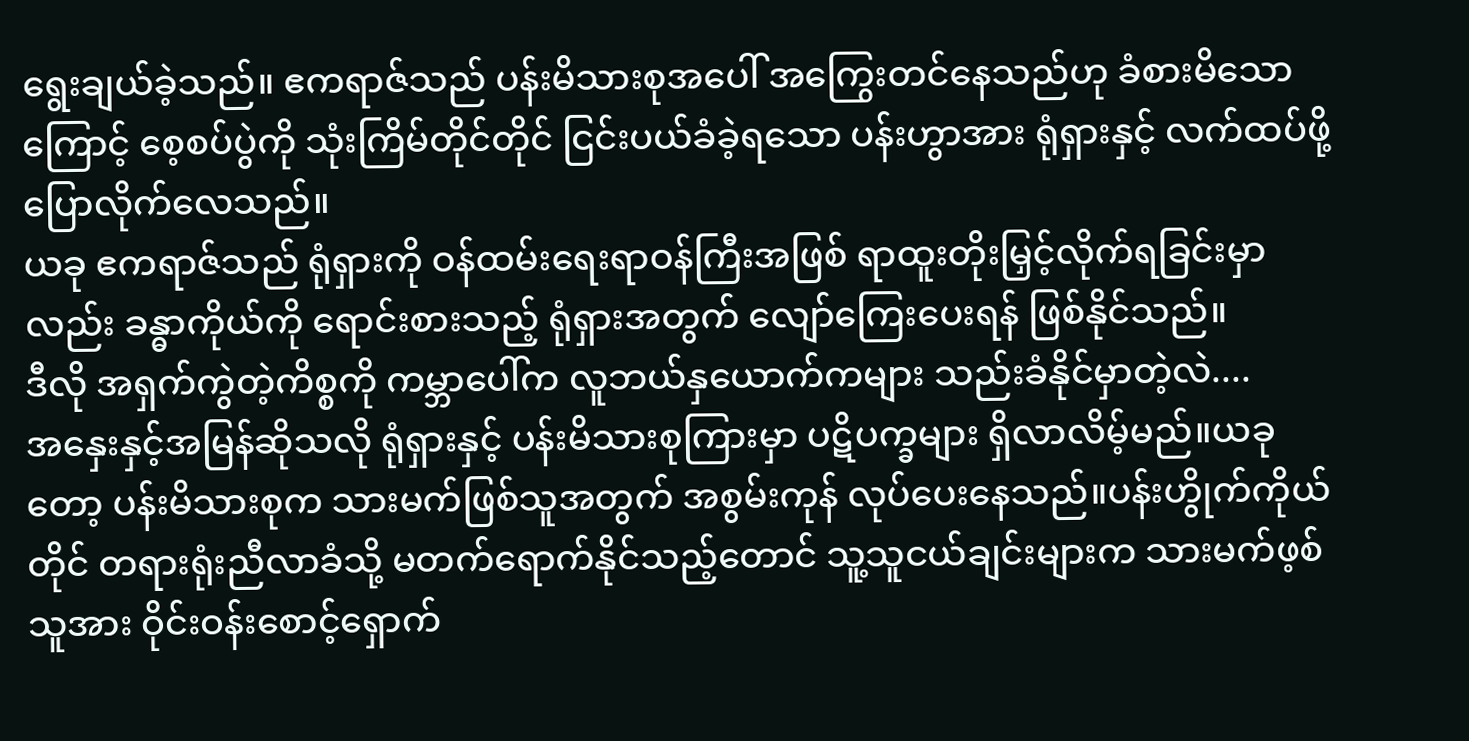ရွေးချယ်ခဲ့သည်။ ဧကရာဇ်သည် ပန်းမိသားစုအပေါ် အကြွေးတင်နေသည်ဟု ခံစားမိသောကြောင့် စေ့စပ်ပွဲကို သုံးကြိမ်တိုင်တိုင် ငြင်းပယ်ခံခဲ့ရသော ပန်းဟွာအား ရုံရှားနှင့် လက်ထပ်ဖို့ ပြောလိုက်လေသည်။
ယခု ဧကရာဇ်သည် ရုံရှားကို ဝန်ထမ်းရေးရာဝန်ကြီးအဖြစ် ရာထူးတိုးမြှင့်လိုက်ရခြင်းမှာလည်း ခန္ဓာကိုယ်ကို ရောင်းစားသည့် ရုံရှားအတွက် လျော်ကြေးပေးရန် ဖြစ်နိုင်သည်။
ဒီလို အရှက်ကွဲတဲ့ကိစ္စကို ကမ္ဘာပေါ်က လူဘယ်နှယောက်ကများ သည်းခံနိုင်မှာတဲ့လဲ....
အနှေးနှင့်အမြန်ဆိုသလို ရုံရှားနှင့် ပန်းမိသားစုကြားမှာ ပဋိပက္ခများ ရှိလာလိမ့်မည်။ယခုတော့ ပန်းမိသားစုက သားမက်ဖြစ်သူအတွက် အစွမ်းကုန် လုပ်ပေးနေသည်။ပန်းဟွိုက်ကိုယ်တိုင် တရားရုံးညီလာခံသို့ မတက်ရောက်နိုင်သည့်တောင် သူ့သူငယ်ချင်းများက သားမက်ဖ့စ်သူအား ဝိုင်းဝန်းစောင့်ရှောက်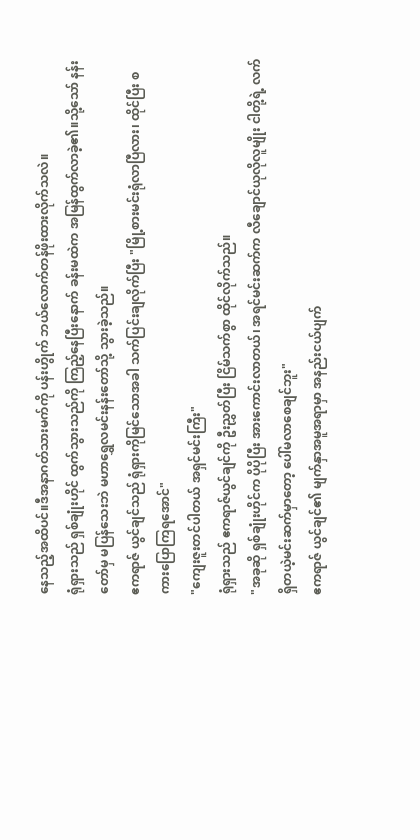နေသည့်အထိပင်။ဒီအနာဂတ်သားမက်ကို ပန်းဟွိုက် ဘယ်လောက်တန်ဖိုးထားလိုက်သလဲ။
ရုံရှားသည် ရှစ်ချုံးဟိုင် ထွက်သွားသည်ကို ကြည့်နေပြီးနောက် ခန်းမထဲက အမြန်ထွက်လာခဲ့၏။သို့သော် နန်းတော်မှ မပြန်သေးဘဲ မဟာရွှေလမင်းနန်းတော်သို့ သွားခဲ့သည်။
ဧကရာဇ် ယွင်ချင်သည် ရုံရှားကိုမြင်သောအခါ သက်ပြင်းချလိုက်ပြီး "မြို့စားမင်းရုံလာပြီလား၊ ထိုင်ပြီး စကားပြောကြရအောင်"
"ကျေးဇူးတင်ပါတယ် အရှင်မင်းကြီး"
ရုံရှားသည် ဧကရာဇ်ယွင်ချင်ကို ဦးညွှတ်ပြီး ငြိမ်သက်စွာ ထိုင်လိုက်သည်။
"အခုဆို ရှစ်ချုံးဟိုင်က ပိုပိုပြီး အားကောင်းလာတယ်၊ အရင်မင်းဆက်က လီချောင်ယုလိုလူမျိုး ငါတို့ရဲ့ လက်ရှိတယဲ့မင်းဆက်မှာတော့ ပေါ်မလာစေချင်ဘူး"
ဧကရာဇ် ယွင်ချင်၏ မျက်နှာအမူအရာမှာ အနည်းငယ်ပျက်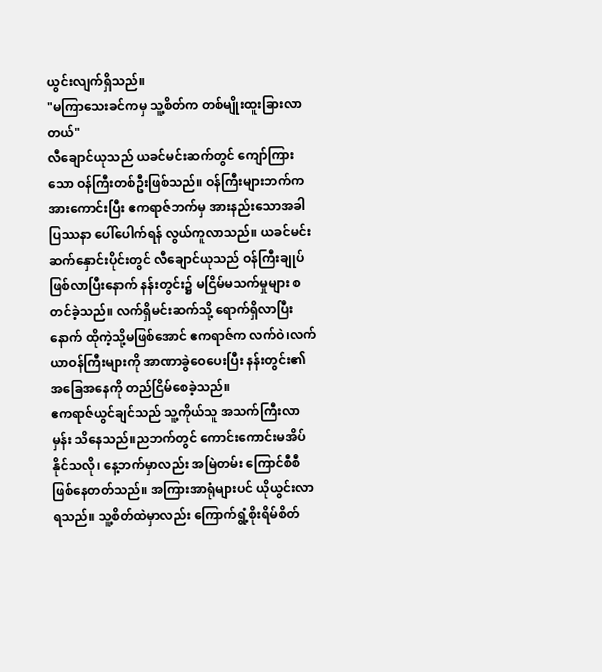ယွင်းလျက်ရှိသည်။
"မကြာသေးခင်ကမှ သူ့စိတ်က တစ်မျိုးထူးခြားလာတယ်"
လီချောင်ယုသည် ယခင်မင်းဆက်တွင် ကျော်ကြားသော ဝန်ကြီးတစ်ဦးဖြစ်သည်။ ဝန်ကြီးများဘက်က အားကောင်းပြီး ဧကရာဇ်ဘက်မှ အားနည်းသောအခါ ပြဿနာ ပေါ်ပေါက်ရန် လွယ်ကူလာသည်။ ယခင်မင်းဆက်နှောင်းပိုင်းတွင် လီချောင်ယုသည် ဝန်ကြီးချုပ်ဖြစ်လာပြီးနောက် နန်းတွင်း၌ မငြိမ်မသက်မှုများ စတင်ခဲ့သည်။ လက်ရှိမင်းဆက်သို့ ရောက်ရှိလာပြီးနောက် ထိုကဲ့သို့မဖြစ်အောင် ဧကရာဇ်က လက်ဝဲ၊လက်ယာဝန်ကြီးများကို အာဏာခွဲဝေပေးပြီး နန်းတွင်း၏အခြေအနေကို တည်ငြိမ်စေခဲ့သည်။
ဧကရာဇ်ယွင်ချင်သည် သူ့ကိုယ်သူ အသက်ကြီးလာမှန်း သိနေသည်။ညဘက်တွင် ကောင်းကောင်းမအိပ်နိုင်သလို၊ နေ့ဘက်မှာလည်း အမြဲတမ်း ကြောင်စီစီဖြစ်နေတတ်သည်။ အကြားအာရုံများပင် ယိုယွင်းလာရသည်။ သူ့စိတ်ထဲမှာလည်း ကြောက်ရွံ့စိုးရိမ်စိတ်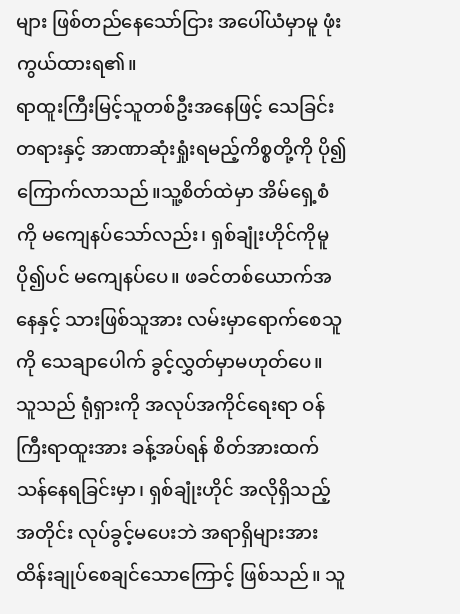များ ဖြစ်တည်နေသော်ငြား အပေါ်ယံမှာမူ ဖုံးကွယ်ထားရ၏။
ရာထူးကြီးမြင့်သူတစ်ဦးအနေဖြင့် သေခြင်းတရားနှင့် အာဏာဆုံးရှုံးရမည့်ကိစ္စတို့ကို ပို၍ကြောက်လာသည်။သူ့စိတ်ထဲမှာ အိမ်ရှေ့စံကို မကျေနပ်သော်လည်း၊ ရှစ်ချုံးဟိုင်ကိုမူ ပို၍ပင် မကျေနပ်ပေ။ ဖခင်တစ်ယောက်အနေနှင့် သားဖြစ်သူအား လမ်းမှာရောက်စေသူကို သေချာပေါက် ခွင့်လွှတ်မှာမဟုတ်ပေ။
သူသည် ရုံရှားကို အလုပ်အကိုင်ရေးရာ ဝန်ကြီးရာထူးအား ခန့်အပ်ရန် စိတ်အားထက်သန်နေရခြင်းမှာ၊ ရှစ်ချုံးဟိုင် အလိုရှိသည့်အတိုင်း လုပ်ခွင့်မပေးဘဲ အရာရှိများအား ထိန်းချုပ်စေချင်သောကြောင့် ဖြစ်သည်။ သူ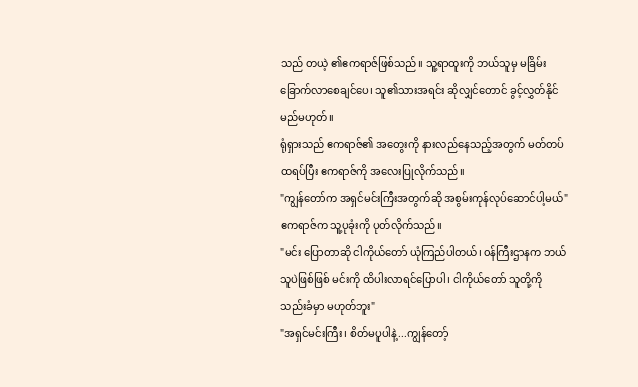သည် တယဲ့ ၏ဧကရာဇ်ဖြစ်သည်။ သူ့ရာထူးကို ဘယ်သူမှ မခြိမ်းခြောက်လာစေချင်ပေ၊ သူ၏သားအရင်း ဆိုလျှင်တောင် ခွင့်လွှတ်နိုင်မည်မဟုတ်။
ရုံရှားသည် ဧကရာဇ်၏ အတွေးကို နားလည်နေသည့်အတွက် မတ်တပ်ထရပ်ပြီး ဧကရာဇ်ကို အလေးပြုလိုက်သည်။
"ကျွန်တော်က အရှင်မင်းကြီးအတွက်ဆို အစွမ်းကုန်လုပ်ဆောင်ပါ့မယ်"
ဧကရာဇ်က သူ့ပုခုံးကို ပုတ်လိုက်သည်။
"မင်း ပြောတာဆို ငါကိုယ်တော် ယုံကြည်ပါတယ်၊ ၀န်ကြီးဌာနက ဘယ်သူပဲဖြစ်ဖြစ် မင်းကို ထိပါးလာရင်ပြောပါ၊ ငါကိုယ်တော် သူတို့ကို သည်းခံမှာ မဟုတ်ဘူး"
"အရှင်မင်းကြီး၊ စိတ်မပူပါနဲ့...ကျွန်တော့်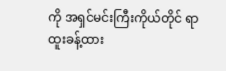ကို အရှင်မင်းကြီးကိုယ်တိုင် ရာထူးခန့်ထား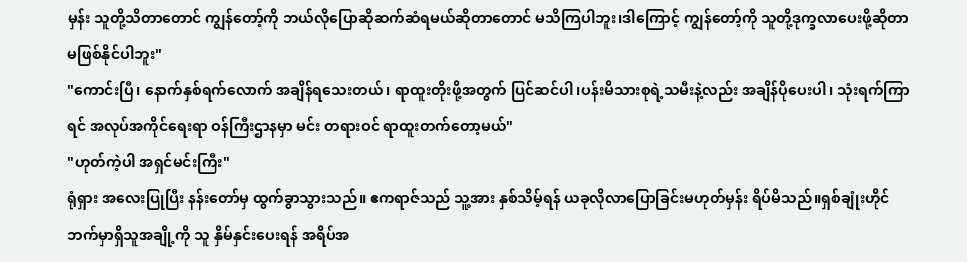မှန်း သူတို့သိတာတောင် ကျွန်တော့်ကို ဘယ်လိုပြောဆိုဆက်ဆံရမယ်ဆိုတာတောင် မသိကြပါဘူး၊ဒါကြောင့် ကျွန်တော့်ကို သူတို့ဒုက္ခလာပေးဖို့ဆိုတာ မဖြစ်နိုင်ပါဘူး"
"ကောင်းပြီ၊ နောက်နှစ်ရက်လောက် အချိန်ရသေးတယ်၊ ရာထူးတိုးဖို့အတွက် ပြင်ဆင်ပါ၊ပန်းမိသားစုရဲ့သမီးနဲ့လည်း အချိန်ပိုပေးပါ၊ သုံးရက်ကြာရင် အလုပ်အကိုင်ရေးရာ ဝန်ကြီးဌာနမှာ မင်း တရားဝင် ရာထူးတက်တော့မယ်"
"ဟုတ်ကဲ့ပါ အရှင်မင်းကြီး"
ရုံရှား အလေးပြုပြီး နန်းတော်မှ ထွက်ခွာသွားသည်။ ဧကရာဇ်သည် သူ့အား နှစ်သိမ့်ရန် ယခုလိုလာပြောခြင်းမဟုတ်မှန်း ရိပ်မိသည်။ရှစ်ချုံးဟိုင်ဘက်မှာရှိသူအချို့ကို သူ နှိမ်နှင်းပေးရန် အရိပ်အ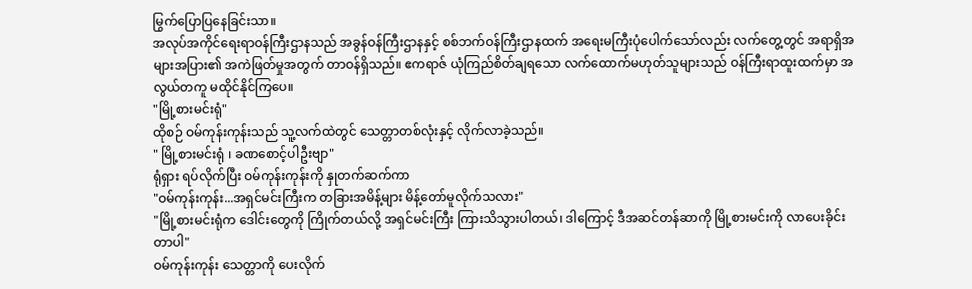မြွက်ပြောပြနေခြင်းသာ။
အလုပ်အကိုင်ရေးရာဝန်ကြီးဌာနသည် အခွန်ဝန်ကြီးဌာနနှင့် စစ်ဘက်ဝန်ကြီးဌာနထက် အရေးမကြီးပုံပေါက်သော်လည်း လက်တွေ့တွင် အရာရှိအများအပြား၏ အကဲဖြတ်မှုအတွက် တာဝန်ရှိသည်။ ဧကရာဇ် ယုံကြည်စိတ်ချရသော လက်ထောက်မဟုတ်သူများသည် ဝန်ကြီးရာထူးထက်မှာ အလွယ်တကူ မထိုင်နိုင်ကြပေ။
"မြို့စားမင်းရုံ"
ထိုစဉ် ဝမ်ကုန်းကုန်းသည် သူ့လက်ထဲတွင် သေတ္တာတစ်လုံးနှင့် လိုက်လာခဲ့သည်။
" မြို့စားမင်းရုံ ၊ ခဏစောင့်ပါဦးဗျာ"
ရုံရှား ရပ်လိုက်ပြီး ဝမ်ကုန်းကုန်းကို နှုတက်ဆက်ကာ
"ဝမ်ကုန်းကုန်း...အရှင်မင်းကြီးက တခြားအမိန့်များ မိန့်တော်မူလိုက်သလား"
"မြို့စားမင်းရုံက ဒေါင်းတွေကို ကြိုက်တယ်လို့ အရှင်မင်းကြီး ကြားသိသွားပါတယ်၊ ဒါကြောင့် ဒီအဆင်တန်ဆာကို မြို့စားမင်းကို လာပေးခိုင်းတာပါ"
ဝမ်ကုန်းကုန်း သေတ္တာကို ပေးလိုက်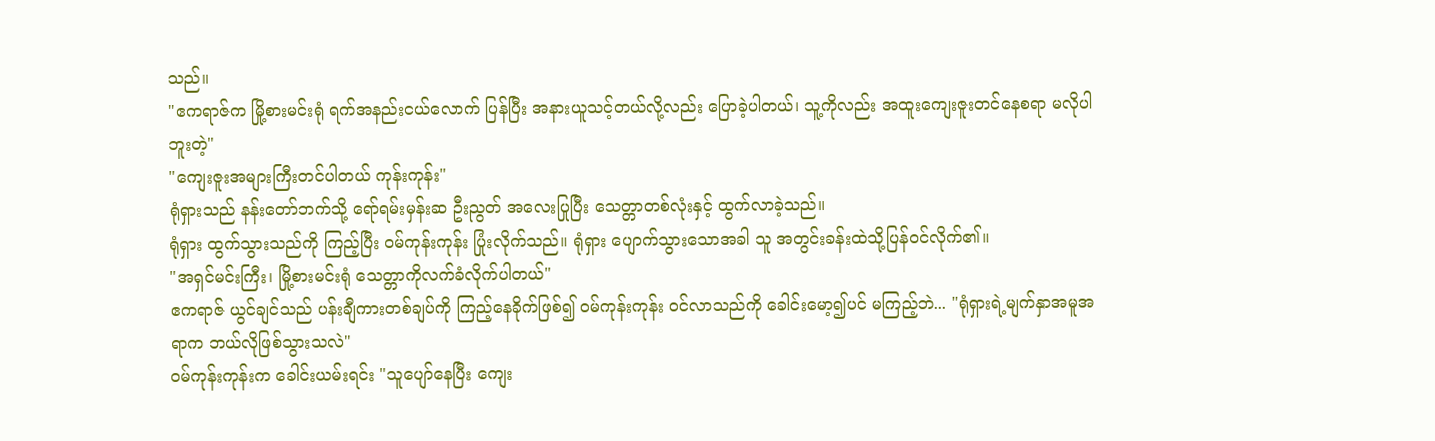သည်။
"ဧကရာဇ်က မြို့စားမင်းရုံ ရက်အနည်းငယ်လောက် ပြန်ပြီး အနားယူသင့်တယ်လို့လည်း ပြောခဲ့ပါတယ်၊ သူ့ကိုလည်း အထူးကျေးဇူးတင်နေစရာ မလိုပါဘူးတဲ့"
"ကျေးဇူးအများကြီးတင်ပါတယ် ကုန်းကုန်း"
ရုံရှားသည် နန်းတော်ဘက်သို့ ရော်ရမ်းမှန်းဆ ဦးညွတ် အလေးပြုပြီး သေတ္တာတစ်လုံးနှင့် ထွက်လာခဲ့သည်။
ရုံရှား ထွက်သွားသည်ကို ကြည့်ပြီး ဝမ်ကုန်းကုန်း ပြုံးလိုက်သည်။ ရုံရှား ပျောက်သွားသောအခါ သူ အတွင်းခန်းထဲသို့ပြန်ဝင်လိုက်၏။
"အရှင်မင်းကြီး၊ မြို့စားမင်းရုံ သေတ္တာကိုလက်ခံလိုက်ပါတယ်"
ဧကရာဇ် ယွင်ချင်သည် ပန်းချီကားတစ်ချပ်ကို ကြည့်နေခိုက်ဖြစ်၍ ဝမ်ကုန်းကုန်း ဝင်လာသည်ကို ခေါင်းမော့၍ပင် မကြည့်ဘဲ... "ရုံရှားရဲ့မျက်နှာအမူအရာက ဘယ်လိုဖြစ်သွားသလဲ"
ဝမ်ကုန်းကုန်းက ခေါင်းယမ်းရင်း "သူပျော်နေပြီး ကျေး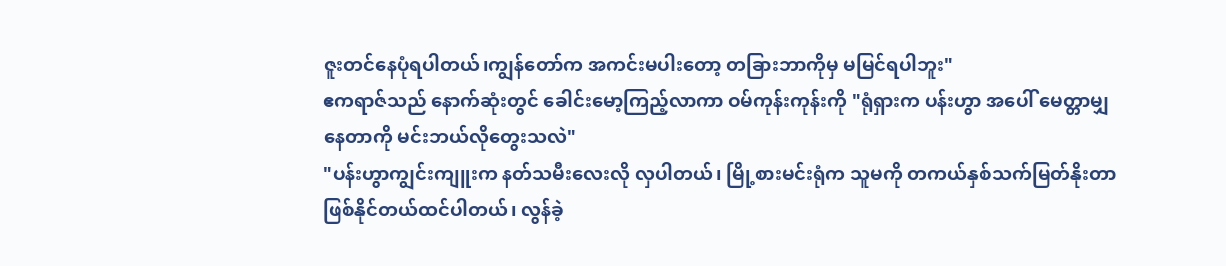ဇူးတင်နေပုံရပါတယ်၊ကျွန်တော်က အကင်းမပါးတော့ တခြားဘာကိုမှ မမြင်ရပါဘူး"
ဧကရာဇ်သည် နောက်ဆုံးတွင် ခေါင်းမော့ကြည့်လာကာ ဝမ်ကုန်းကုန်းကို "ရုံရှားက ပန်းဟွာ အပေါ် မေတ္တာမျှနေတာကို မင်းဘယ်လိုတွေးသလဲ"
"ပန်းဟွာကျွင်းကျူးက နတ်သမီးလေးလို လှပါတယ်၊ မြို့စားမင်းရုံက သူမကို တကယ်နှစ်သက်မြတ်နိုးတာဖြစ်နိုင်တယ်ထင်ပါတယ်၊ လွန်ခဲ့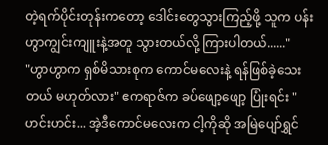တဲ့ရက်ပိုင်းတုန်းကတော့ ဒေါင်းတွေသွားကြည့်ဖို့ သူက ပန်းဟွာကျွင်းကျူးနဲ့အတူ သွားတယ်လို့ ကြားပါတယ်......"
"ဟွာဟွာက ရှစ်မိသားစုက ကောင်မလေးနဲ့ ရန်ဖြစ်ခဲ့သေးတယ် မဟုတ်လား" ဧကရာဇ်က ခပ်ဖျော့ဖျော့ ပြုံးရင်း "ဟင်းဟင်း... အဲ့ဒီကောင်မလေးက ငါ့ကိုဆို အမြဲပျော်ရွှင်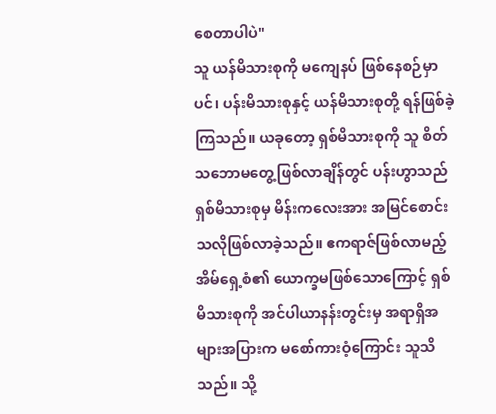စေတာပါပဲ"
သူ ယန်မိသားစုကို မကျေနပ် ဖြစ်နေစဉ်မှာပင်၊ ပန်းမိသားစုနှင့် ယန်မိသားစုတို့ ရန်ဖြစ်ခဲ့ကြသည်။ ယခုတော့ ရှစ်မိသားစုကို သူ စိတ်သဘောမတွေ့ဖြစ်လာချိန်တွင် ပန်းဟွာသည် ရှစ်မိသားစုမှ မိန်းကလေးအား အမြင်စောင်းသလိုဖြစ်လာခဲ့သည်။ ဧကရာဇ်ဖြစ်လာမည့် အိမ်ရှေ့စံ၏ ယောက္ခမဖြစ်သောကြောင့် ရှစ်မိသားစုကို အင်ပါယာနန်းတွင်းမှ အရာရှိအများအပြားက မစော်ကားဝံ့ကြောင်း သူသိသည်။ သို့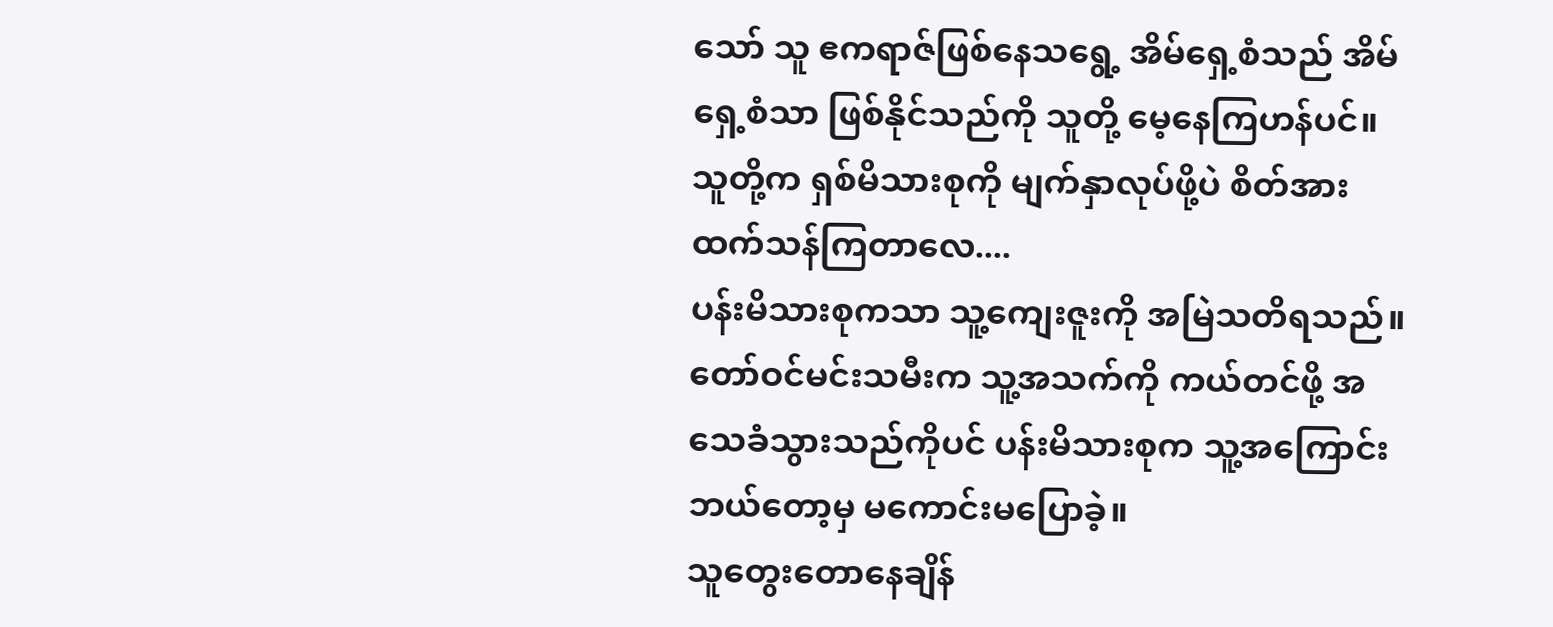သော် သူ ဧကရာဇ်ဖြစ်နေသရွေ့ အိမ်ရှေ့စံသည် အိမ်ရှေ့စံသာ ဖြစ်နိုင်သည်ကို သူတို့ မေ့နေကြဟန်ပင်။
သူတို့က ရှစ်မိသားစုကို မျက်နှာလုပ်ဖို့ပဲ စိတ်အားထက်သန်ကြတာလေ....
ပန်းမိသားစုကသာ သူ့ကျေးဇူးကို အမြဲသတိရသည်။ တော်ဝင်မင်းသမီးက သူ့အသက်ကို ကယ်တင်ဖို့ အသေခံသွားသည်ကိုပင် ပန်းမိသားစုက သူ့အကြောင်း ဘယ်တော့မှ မကောင်းမပြောခဲ့။
သူတွေးတောနေချိန်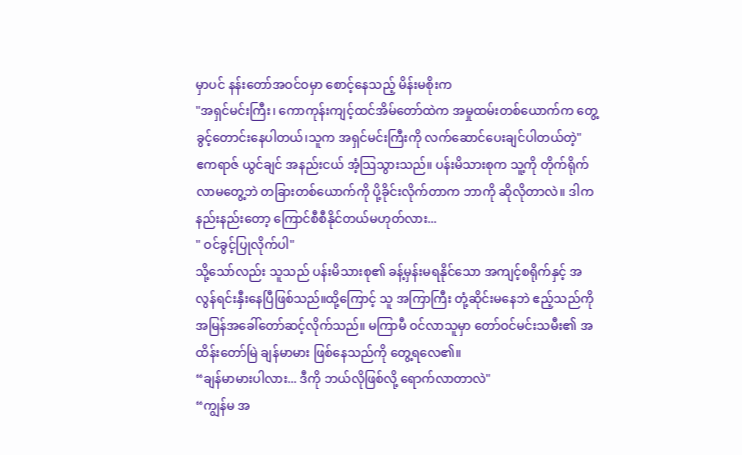မှာပင် နန်းတော်အဝင်ဝမှာ စောင့်နေသည့် မိန်းမစိုးက
"အရှင်မင်းကြီး၊ ကောကုန်းကျင့်ထင်အိမ်တော်ထဲက အမှုထမ်းတစ်ယောက်က တွေ့ခွင့်တောင်းနေပါတယ်၊သူက အရှင်မင်းကြီးကို လက်ဆောင်ပေးချင်ပါတယ်တဲ့"
ဧကရာဇ် ယွင်ချင် အနည်းငယ် အံ့သြသွားသည်။ ပန်းမိသားစုက သူ့ကို တိုက်ရိုက်လာမတွေ့ဘဲ တခြားတစ်ယောက်ကို ပို့ခိုင်းလိုက်တာက ဘာကို ဆိုလိုတာလဲ။ ဒါက နည်းနည်းတော့ ကြောင်စီစီနိုင်တယ်မဟုတ်လား...
" ဝင်ခွင့်ပြုလိုက်ပါ"
သို့သော်လည်း သူသည် ပန်းမိသားစု၏ ခန့်မှန်းမရနိုင်သော အကျင့်စရိုက်နှင့် အလွန်ရင်းနှီးနေပြီဖြစ်သည်။ထို့ကြောင့် သူ အကြာကြီး တုံ့ဆိုင်းမနေဘဲ ဧည့်သည်ကို အမြန်အခေါ်တော်ဆင့်လိုက်သည်။ မကြာမီ ဝင်လာသူမှာ တော်ဝင်မင်းသမီး၏ အထိန်းတော်မြဲ ချန်မာမား ဖြစ်နေသည်ကို တွေ့ရလေ၏။
“ချန်မာမားပါလား... ဒီကို ဘယ်လိုဖြစ်လို့ ရောက်လာတာလဲ"
“ကျွန်မ အ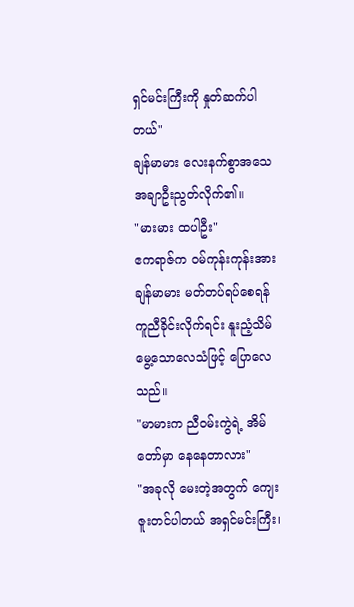ရှင်မင်းကြီးကို နှုတ်ဆက်ပါတယ်"
ချန်မာမား လေးနက်စွာအသေအချာဦးညွတ်လိုက်၏။
"မားမား ထပါဦး"
ဧကရာဇ်က ဝမ်ကုန်းကုန်းအား ချန်မာမား မတ်တပ်ရပ်စေရန် ကူညီခိုင်းလိုက်ရင်း နူးညံ့သိမ်မွေ့သောလေသံဖြင့် ပြောလေသည်။
"မာမားက ညီဝမ်းကွဲရဲ့ အိမ်တော်မှာ နေနေတာလား"
"အခုလို မေးတဲ့အတွက် ကျေးဇူးတင်ပါတယ် အရှင်မင်းကြီး၊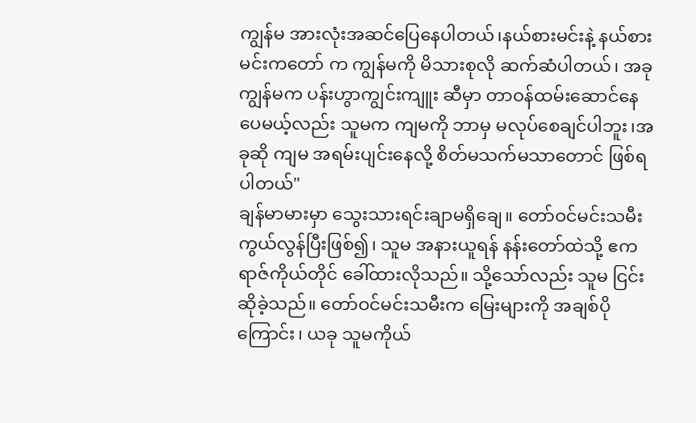ကျွန်မ အားလုံးအဆင်ပြေနေပါတယ်၊နယ်စားမင်းနဲ့ နယ်စားမင်းကတော် က ကျွန်မကို မိသားစုလို ဆက်ဆံပါတယ်၊ အခုကျွန်မက ပန်းဟွာကျွင်းကျူး ဆီမှာ တာဝန်ထမ်းဆောင်နေပေမယ့်လည်း သူမက ကျမကို ဘာမှ မလုပ်စေချင်ပါဘူး၊အခုဆို ကျမ အရမ်းပျင်းနေလို့ စိတ်မသက်မသာတောင် ဖြစ်ရပါတယ်"
ချန်မာမားမှာ သွေးသားရင်းချာမရှိချေ။ တော်ဝင်မင်းသမီး ကွယ်လွန်ပြီးဖြစ်၍၊ သူမ အနားယူရန် နန်းတော်ထဲသို့ ဧကရာဇ်ကိုယ်တိုင် ခေါ်ထားလိုသည်။ သို့သော်လည်း သူမ ငြင်းဆိုခဲ့သည်။ တော်ဝင်မင်းသမီးက မြေးများကို အချစ်ပိုကြောင်း၊ ယခု သူမကိုယ်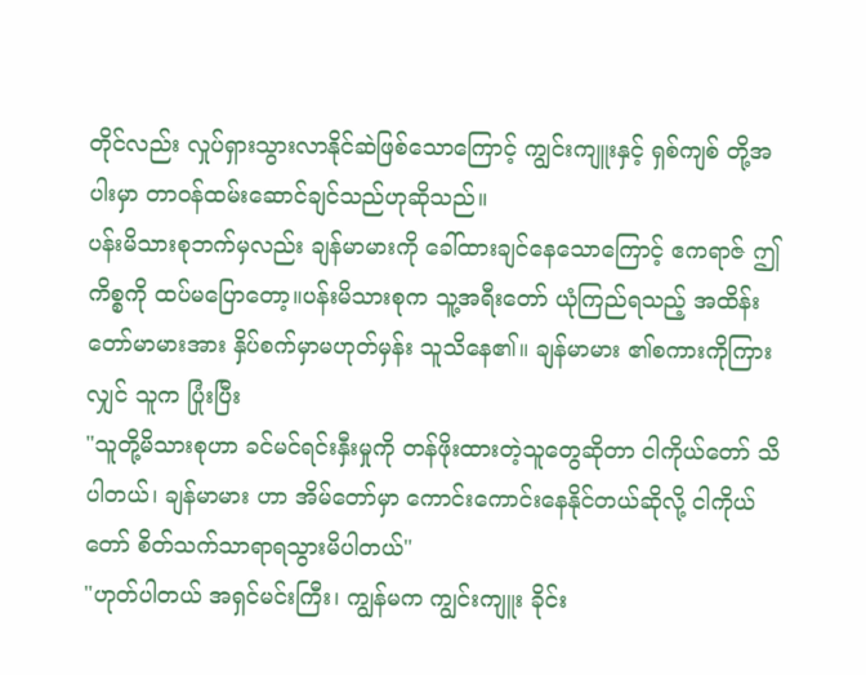တိုင်လည်း လှုပ်ရှားသွားလာနိုင်ဆဲဖြစ်သောကြောင့် ကျွင်းကျူးနှင့် ရှစ်ကျစ် တို့အပါးမှာ တာဝန်ထမ်းဆောင်ချင်သည်ဟုဆိုသည်။
ပန်းမိသားစုဘက်မှလည်း ချန်မာမားကို ခေါ်ထားချင်နေသောကြောင့် ဧကရာဇ် ဤကိစ္စကို ထပ်မပြောတော့။ပန်းမိသားစုက သူ့အရီးတော် ယုံကြည်ရသည့် အထိန်းတော်မာမားအား နှိပ်စက်မှာမဟုတ်မှန်း သူသိနေ၏။ ချန်မာမား ၏စကားကိုကြားလျှင် သူက ပြုံးပြီး
"သူတို့မိသားစုဟာ ခင်မင်ရင်းနှီးမှုကို တန်ဖိုးထားတဲ့သူတွေဆိုတာ ငါကိုယ်တော် သိပါတယ်၊ ချန်မာမား ဟာ အိမ်တော်မှာ ကောင်းကောင်းနေနိုင်တယ်ဆိုလို့ ငါကိုယ်တော် စိတ်သက်သာရာရသွားမိပါတယ်"
"ဟုတ်ပါတယ် အရှင်မင်းကြီး၊ ကျွန်မက ကျွင်းကျူး ခိုင်း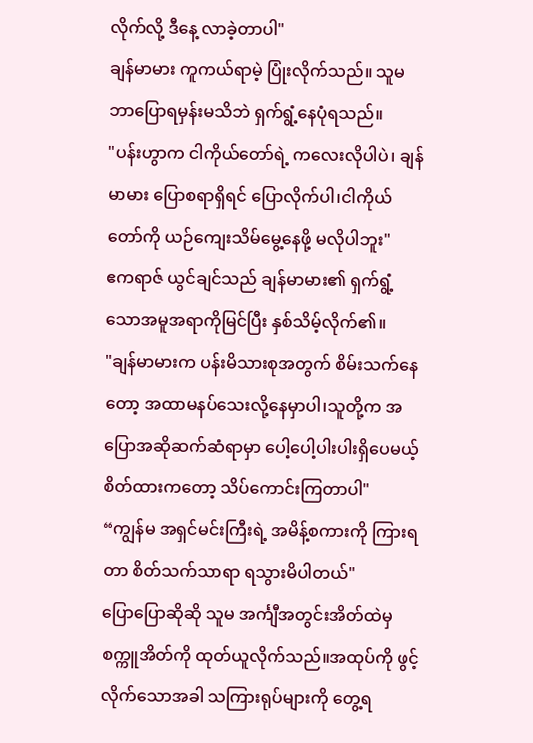လိုက်လို့ ဒီနေ့ လာခဲ့တာပါ"
ချန်မာမား ကူကယ်ရာမဲ့ ပြုံးလိုက်သည်။ သူမ ဘာပြောရမှန်းမသိဘဲ ရှက်ရွံ့နေပုံရသည်။
"ပန်းဟွာက ငါကိုယ်တော်ရဲ့ ကလေးလိုပါပဲ၊ ချန်မာမား ပြောစရာရှိရင် ပြောလိုက်ပါ၊ငါကိုယ်တော်ကို ယဉ်ကျေးသိမ်မွေ့နေဖို့ မလိုပါဘူး"
ဧကရာဇ် ယွင်ချင်သည် ချန်မာမား၏ ရှက်ရွံ့သောအမူအရာကိုမြင်ပြီး နှစ်သိမ့်လိုက်၏။
"ချန်မာမားက ပန်းမိသားစုအတွက် စိမ်းသက်နေတော့ အထာမနပ်သေးလို့နေမှာပါ၊သူတို့က အပြောအဆိုဆက်ဆံရာမှာ ပေါ့ပေါ့ပါးပါးရှိပေမယ့် စိတ်ထားကတော့ သိပ်ကောင်းကြတာပါ"
“ကျွန်မ အရှင်မင်းကြီးရဲ့ အမိန့်စကားကို ကြားရတာ စိတ်သက်သာရာ ရသွားမိပါတယ်"
ပြောပြောဆိုဆို သူမ အင်္ကျီအတွင်းအိတ်ထဲမှ စက္ကူအိတ်ကို ထုတ်ယူလိုက်သည်။အထုပ်ကို ဖွင့်လိုက်သောအခါ သကြားရုပ်များကို တွေ့ရ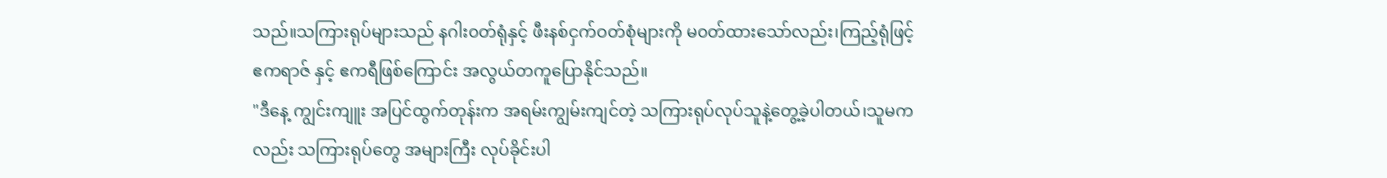သည်။သကြားရုပ်များသည် နဂါး၀တ်ရုံနှင့် ဖီးနစ်ငှက်ဝတ်စုံများကို မ၀တ်ထားသော်လည်း၊ကြည့်ရုံဖြင့် ဧကရာဇ် နှင့် ဧကရီဖြစ်ကြောင်း အလွယ်တကူပြောနိုင်သည်။
"ဒီနေ့ ကျွင်းကျူး အပြင်ထွက်တုန်းက အရမ်းကျွမ်းကျင်တဲ့ သကြားရုပ်လုပ်သူနဲ့တွေ့ခဲ့ပါတယ်၊သူမကလည်း သကြားရုပ်တွေ အများကြီး လုပ်ခိုင်းပါ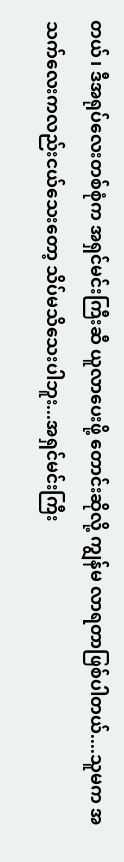တယ်၊ ဒီအရုပ်လေးတစ်စုံက အရှင်မင်းကြီးဆီ ယူလာပေးဖို့ တောင်းဆိုလို့ ကျွန်မ လာရတာဖြစ်ပါတယ်....သူမက အသက်လေးကလည်းငယ်သေးတော့ သိပ်မသိသေးပါဘူး...အရှင်မင်းကြီး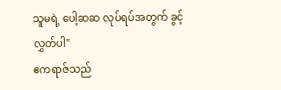သူမရဲ့ ပေါ့ဆဆ လုပ်ရပ်အတွက် ခွင့်လွှတ်ပါ"
ဧကရာဇ်သည်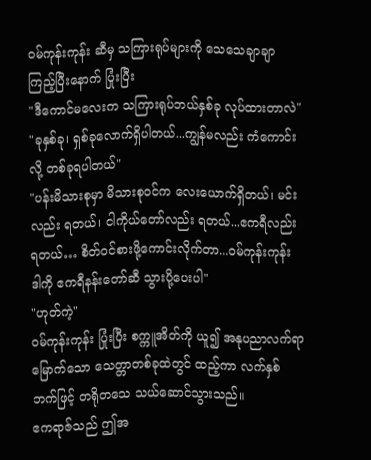ဝမ်ကုန်းကုန်း ဆီမှ သကြားရုပ်များကို သေသေချာချာကြည့်ပြီးနောက် ပြုံးပြီး
"ဒီကောင်မလေးက သကြားရုပ်ဘယ်နှစ်ခု လုပ်ထားတာလဲ"
"ခုနှစ်ခု၊ ရှစ်ခုလောက်ရှိပါတယ်...ကျွန်မလည်း ကံကောင်းလို့ တစ်ခုရပါတယ်"
"ပန်းမိသားစုမှာ မိသားစုဝင်က လေးယောက်ရှိတယ်၊ မင်းလည်း ရတယ်၊ ငါကိုယ်တော်လည်း ရတယ်...ဧကရီလည်းရတယ်… စိတ်ဝင်စားဖို့ကောင်းလိုက်တာ...ဝမ်ကုန်းကုန်း ဒါကို ဧကရီနန်းတော်ဆီ သွားပို့ပေးပါ"
"ဟုတ်ကဲ့"
ဝမ်ကုန်းကုန်း ပြုံးပြီး စက္ကူအိတ်ကို ယူ၍ အနုပညာလက်ရာမြောက်သော သေတ္တာတစ်ခုထဲတွင် ထည့်ကာ လက်နှစ်ဘက်ဖြင့် တရိုတသေ သယ်ဆောင်သွားသည်။
ဧကရာဇ်သည် ဤအ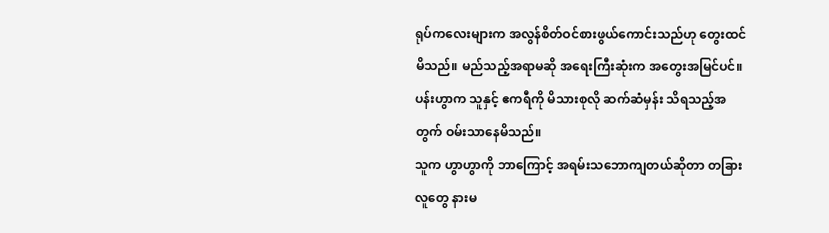ရုပ်ကလေးများက အလွန်စိတ်ဝင်စားဖွယ်ကောင်းသည်ဟု တွေးထင်မိသည်။ မည်သည့်အရာမဆို အရေးကြီးဆုံးက အတွေးအမြင်ပင်။ ပန်းဟွာက သူနှင့် ဧကရီကို မိသားစုလို ဆက်ဆံမှန်း သိရသည့်အတွက် ဝမ်းသာနေမိသည်။
သူက ဟွာဟွာကို ဘာကြောင့် အရမ်းသဘောကျတယ်ဆိုတာ တခြားလူတွေ နားမ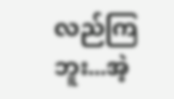လည်ကြဘူး...အဲ့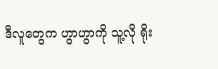ဒီလူတွေက ဟွာဟွာကို သူ့လို ရိုး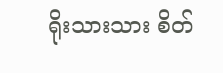ရိုးသားသား စိတ်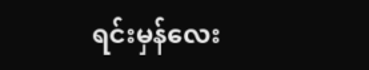ရင်းမှန်လေး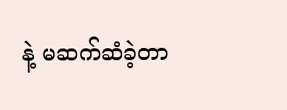နဲ့ မဆက်ဆံခဲ့တာ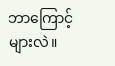ဘာကြောင့်များလဲ။